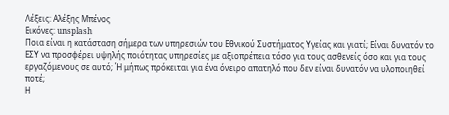Λέξεις: Αλέξης Μπένος
Εικόνες: unsplash
Ποια είναι η κατάσταση σήμερα των υπηρεσιών του Εθνικού Συστήματος Υγείας και γιατί; Είναι δυνατόν το ΕΣΥ να προσφέρει υψηλής ποιότητας υπηρεσίες με αξιοπρέπεια τόσο για τους ασθενείς όσο και για τους εργαζόμενους σε αυτό; Ή μήπως πρόκειται για ένα όνειρο απατηλό που δεν είναι δυνατόν να υλοποιηθεί ποτέ;
Η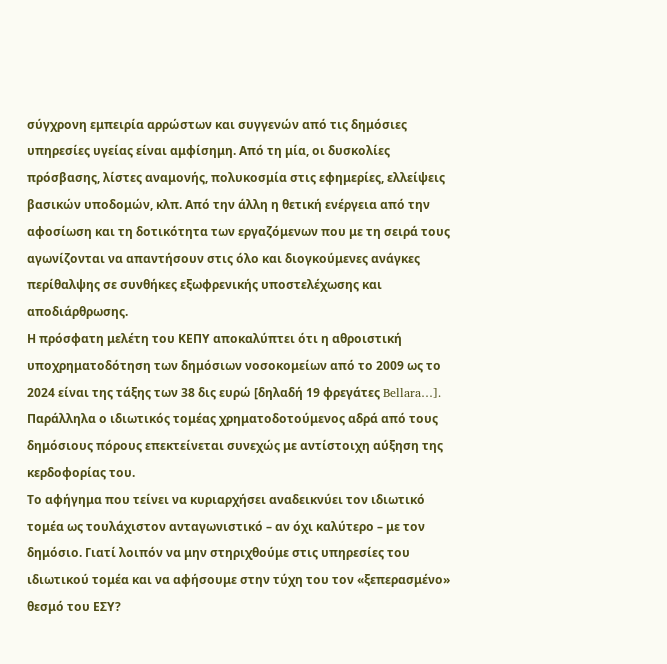σύγχρονη εμπειρία αρρώστων και συγγενών από τις δημόσιες υπηρεσίες υγείας είναι αμφίσημη. Από τη μία, οι δυσκολίες πρόσβασης, λίστες αναμονής, πολυκοσμία στις εφημερίες, ελλείψεις βασικών υποδομών, κλπ. Από την άλλη η θετική ενέργεια από την αφοσίωση και τη δοτικότητα των εργαζόμενων που με τη σειρά τους αγωνίζονται να απαντήσουν στις όλο και διογκούμενες ανάγκες περίθαλψης σε συνθήκες εξωφρενικής υποστελέχωσης και αποδιάρθρωσης.
Η πρόσφατη μελέτη του ΚΕΠΥ αποκαλύπτει ότι η αθροιστική υποχρηματοδότηση των δημόσιων νοσοκομείων από το 2009 ως το 2024 είναι της τάξης των 38 δις ευρώ [δηλαδή 19 φρεγάτες Bellara…].
Παράλληλα ο ιδιωτικός τομέας χρηματοδοτούμενος αδρά από τους δημόσιους πόρους επεκτείνεται συνεχώς με αντίστοιχη αύξηση της κερδοφορίας του.
Το αφήγημα που τείνει να κυριαρχήσει αναδεικνύει τον ιδιωτικό τομέα ως τουλάχιστον ανταγωνιστικό – αν όχι καλύτερο – με τον δημόσιο. Γιατί λοιπόν να μην στηριχθούμε στις υπηρεσίες του ιδιωτικού τομέα και να αφήσουμε στην τύχη του τον «ξεπερασμένο» θεσμό του ΕΣΥ?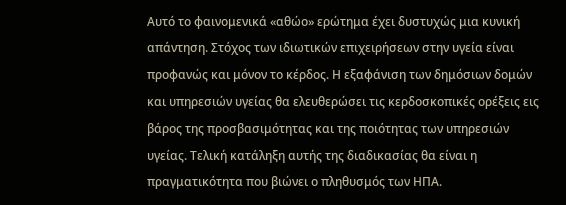Αυτό το φαινομενικά «αθώο» ερώτημα έχει δυστυχώς μια κυνική απάντηση. Στόχος των ιδιωτικών επιχειρήσεων στην υγεία είναι προφανώς και μόνον το κέρδος. Η εξαφάνιση των δημόσιων δομών και υπηρεσιών υγείας θα ελευθερώσει τις κερδοσκοπικές ορέξεις εις βάρος της προσβασιμότητας και της ποιότητας των υπηρεσιών υγείας. Τελική κατάληξη αυτής της διαδικασίας θα είναι η πραγματικότητα που βιώνει ο πληθυσμός των ΗΠΑ.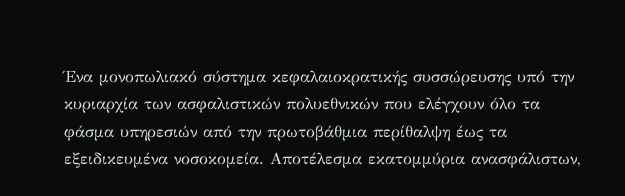Ένα μονοπωλιακό σύστημα κεφαλαιοκρατικής συσσώρευσης υπό την κυριαρχία των ασφαλιστικών πολυεθνικών που ελέγχουν όλο τα φάσμα υπηρεσιών από την πρωτοβάθμια περίθαλψη έως τα εξειδικευμένα νοσοκομεία. Αποτέλεσμα εκατομμύρια ανασφάλιστων,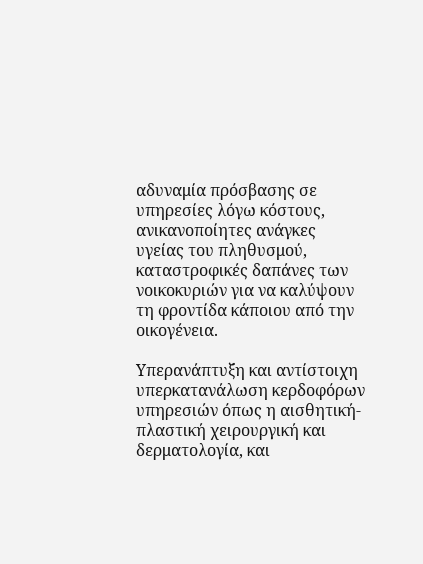αδυναμία πρόσβασης σε υπηρεσίες λόγω κόστους, ανικανοποίητες ανάγκες υγείας του πληθυσμού, καταστροφικές δαπάνες των νοικοκυριών για να καλύψουν τη φροντίδα κάποιου από την οικογένεια.

Υπερανάπτυξη και αντίστοιχη υπερκατανάλωση κερδοφόρων υπηρεσιών όπως η αισθητική-πλαστική χειρουργική και δερματολογία, και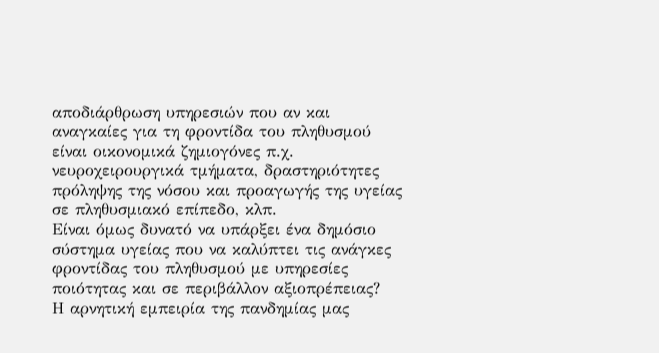αποδιάρθρωση υπηρεσιών που αν και αναγκαίες για τη φροντίδα του πληθυσμού είναι οικονομικά ζημιογόνες π.χ. νευροχειρουργικά τμήματα, δραστηριότητες πρόληψης της νόσου και προαγωγής της υγείας σε πληθυσμιακό επίπεδο, κλπ.
Είναι όμως δυνατό να υπάρξει ένα δημόσιο σύστημα υγείας που να καλύπτει τις ανάγκες φροντίδας του πληθυσμού με υπηρεσίες ποιότητας και σε περιβάλλον αξιοπρέπειας?
Η αρνητική εμπειρία της πανδημίας μας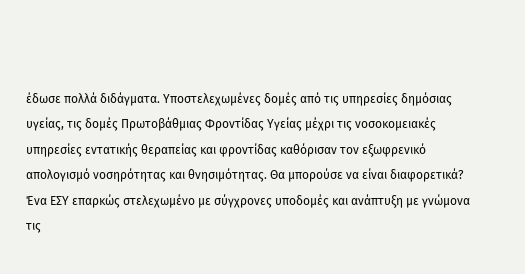έδωσε πολλά διδάγματα. Υποστελεχωμένες δομές από τις υπηρεσίες δημόσιας υγείας, τις δομές Πρωτοβάθμιας Φροντίδας Υγείας μέχρι τις νοσοκομειακές υπηρεσίες εντατικής θεραπείας και φροντίδας καθόρισαν τον εξωφρενικό απολογισμό νοσηρότητας και θνησιμότητας. Θα μπορούσε να είναι διαφορετικά?
Ένα ΕΣΥ επαρκώς στελεχωμένο με σύγχρονες υποδομές και ανάπτυξη με γνώμονα τις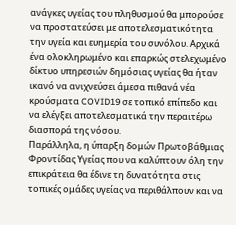ανάγκες υγείας του πληθυσμού θα μπορούσε να προστατεύσει με αποτελεσματικότητα την υγεία και ευημερία του συνόλου. Αρχικά ένα ολοκληρωμένο και επαρκώς στελεχωμένο δίκτυο υπηρεσιών δημόσιας υγείας θα ήταν ικανό να ανιχνεύσει άμεσα πιθανά νέα κρούσματα COVID19 σε τοπικό επίπεδο και να ελέγξει αποτελεσματικά την περαιτέρω διασπορά της νόσου.
Παράλληλα, η ύπαρξη δομών Πρωτοβάθμιας Φροντίδας Υγείας που να καλύπτουν όλη την επικράτεια θα έδινε τη δυνατότητα στις τοπικές ομάδες υγείας να περιθάλπουν και να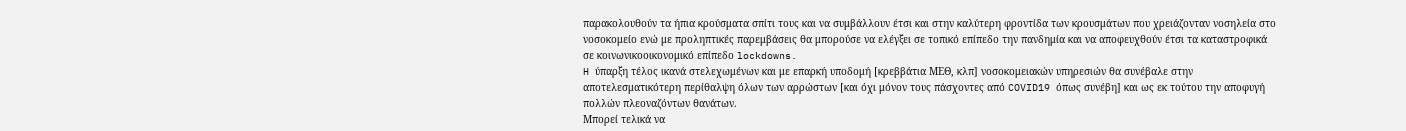παρακολουθούν τα ήπια κρούσματα σπίτι τους και να συμβάλλουν έτσι και στην καλύτερη φροντίδα των κρουσμάτων που χρειάζονταν νοσηλεία στο νοσοκομείο ενώ με προληπτικές παρεμβάσεις θα μπορούσε να ελέγξει σε τοπικό επίπεδο την πανδημία και να αποφευχθούν έτσι τα καταστροφικά σε κοινωνικοοικονομικό επίπεδο lockdowns.
H ύπαρξη τέλος ικανά στελεχωμένων και με επαρκή υποδομή [κρεββάτια ΜΕΘ, κλπ] νοσοκομειακών υπηρεσιών θα συνέβαλε στην αποτελεσματικότερη περίθαλψη όλων των αρρώστων [και όχι μόνον τους πάσχοντες από COVID19 όπως συνέβη] και ως εκ τούτου την αποφυγή πολλών πλεοναζόντων θανάτων.
Μπορεί τελικά να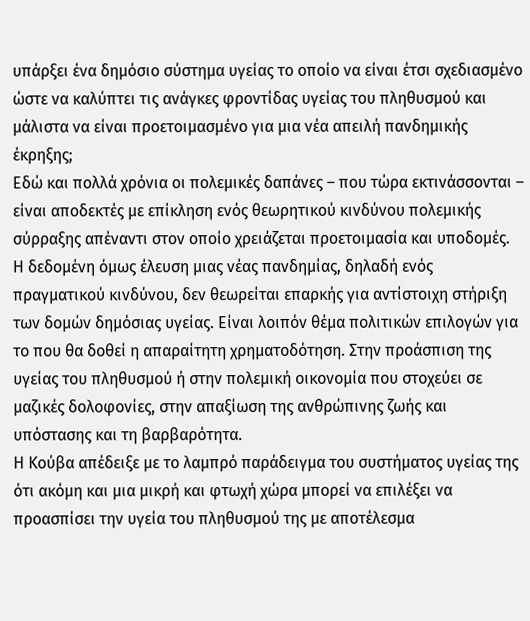υπάρξει ένα δημόσιο σύστημα υγείας το οποίο να είναι έτσι σχεδιασμένο ώστε να καλύπτει τις ανάγκες φροντίδας υγείας του πληθυσμού και μάλιστα να είναι προετοιμασμένο για μια νέα απειλή πανδημικής έκρηξης;
Εδώ και πολλά χρόνια οι πολεμικές δαπάνες – που τώρα εκτινάσσονται – είναι αποδεκτές με επίκληση ενός θεωρητικού κινδύνου πολεμικής σύρραξης απέναντι στον οποίο χρειάζεται προετοιμασία και υποδομές.
Η δεδομένη όμως έλευση μιας νέας πανδημίας, δηλαδή ενός πραγματικού κινδύνου, δεν θεωρείται επαρκής για αντίστοιχη στήριξη των δομών δημόσιας υγείας. Είναι λοιπόν θέμα πολιτικών επιλογών για το που θα δοθεί η απαραίτητη χρηματοδότηση. Στην προάσπιση της υγείας του πληθυσμού ή στην πολεμική οικονομία που στοχεύει σε μαζικές δολοφονίες, στην απαξίωση της ανθρώπινης ζωής και υπόστασης και τη βαρβαρότητα.
Η Κούβα απέδειξε με το λαμπρό παράδειγμα του συστήματος υγείας της ότι ακόμη και μια μικρή και φτωχή χώρα μπορεί να επιλέξει να προασπίσει την υγεία του πληθυσμού της με αποτέλεσμα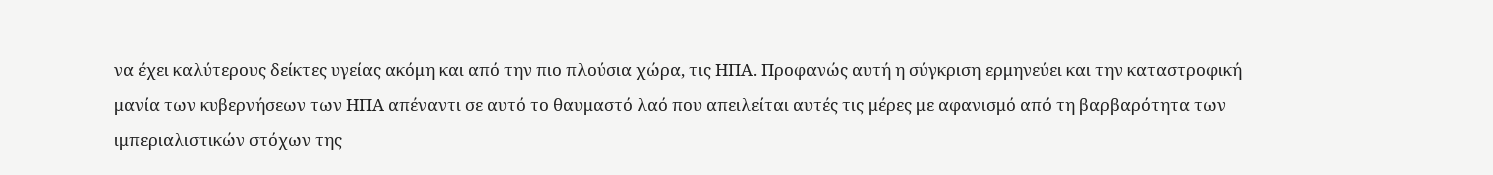να έχει καλύτερους δείκτες υγείας ακόμη και από την πιο πλούσια χώρα, τις ΗΠΑ. Προφανώς αυτή η σύγκριση ερμηνεύει και την καταστροφική μανία των κυβερνήσεων των ΗΠΑ απέναντι σε αυτό το θαυμαστό λαό που απειλείται αυτές τις μέρες με αφανισμό από τη βαρβαρότητα των ιμπεριαλιστικών στόχων της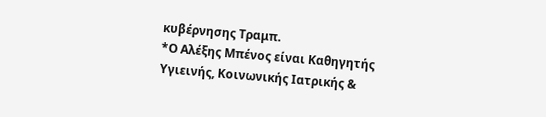κυβέρνησης Τραμπ.
*Ο Αλέξης Μπένος είναι Καθηγητής Υγιεινής, Κοινωνικής Ιατρικής &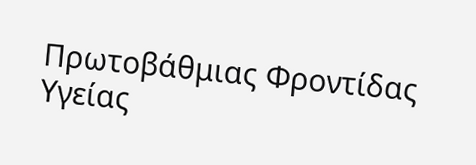Πρωτοβάθμιας Φροντίδας Υγείας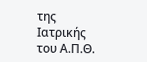της Ιατρικής του Α.Π.Θ.